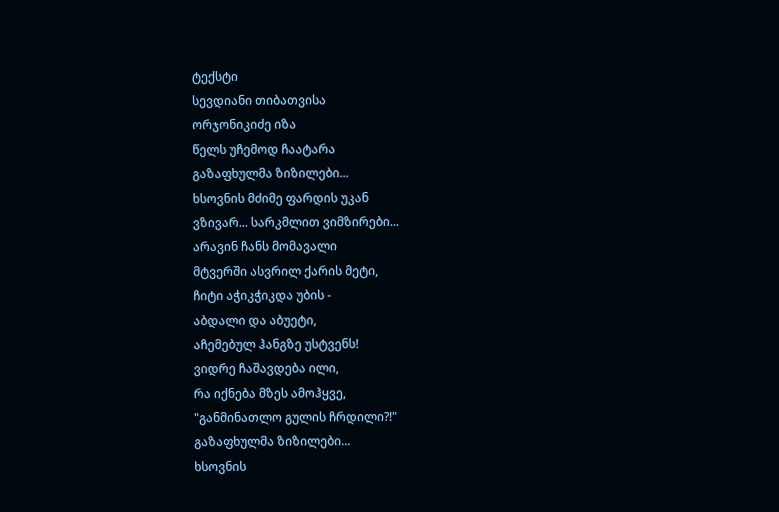ტექსტი
სევდიანი თიბათვისა
ორჯონიკიძე იზა
წელს უჩემოდ ჩაატარა
გაზაფხულმა ზიზილები...
ხსოვნის მძიმე ფარდის უკან
ვზივარ... სარკმლით ვიმზირები...
არავინ ჩანს მომავალი
მტვერში ასვრილ ქარის მეტი,
ჩიტი აჭიკჭიკდა უბის -
აბდალი და აბუეტი,
აჩემებულ ჰანგზე უსტვენს!
ვიდრე ჩაშავდება ილი,
რა იქნება მზეს ამოჰყვე,
"განმინათლო გულის ჩრდილი?!"
გაზაფხულმა ზიზილები...
ხსოვნის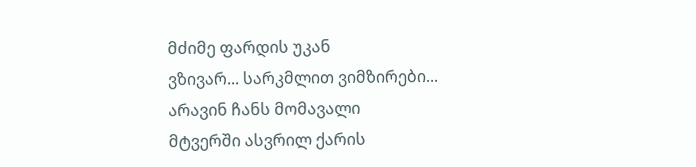მძიმე ფარდის უკან
ვზივარ... სარკმლით ვიმზირები...
არავინ ჩანს მომავალი
მტვერში ასვრილ ქარის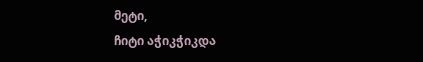მეტი,
ჩიტი აჭიკჭიკდა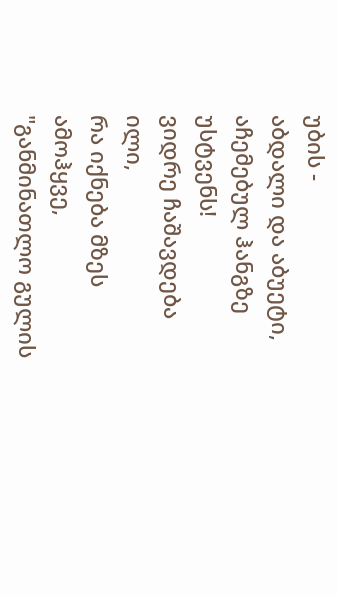უბის -
აბდალი და აბუეტი,
აჩემებულ ჰანგზე უსტვენს!
ვიდრე ჩაშავდება ილი,
რა იქნება მზეს ამოჰყვე,
"განმინათლო გულის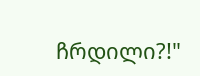ჩრდილი?!"